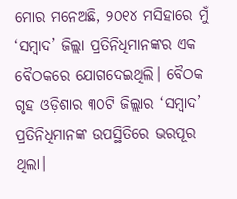ମୋର ମନେଅଛି, ୨୦୧୪ ମସିହାରେ ମୁଁ ‘ସମ୍ବାଦ’ ଜିଲ୍ଲା ପ୍ରତିନିଧିମାନଙ୍କର ଏକ ବୈଠକରେ ଯୋଗଦେଇଥିଲି। ବୈଠକ ଗୃହ ଓଡ଼ିଶାର ୩୦ଟି ଜିଲ୍ଲାର ‘ସମ୍ବାଦ’ ପ୍ରତିନିଧିମାନଙ୍କ ଉପସ୍ଥିତିରେ ଭରପୂର ଥିଲା।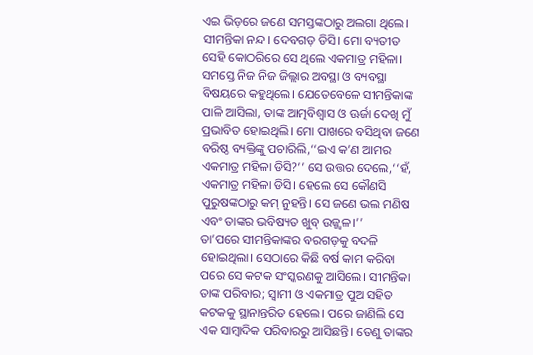ଏଇ ଭିଡ଼ରେ ଜଣେ ସମସ୍ତଙ୍କଠାରୁ ଅଲଗା ଥିଲେ। ସୀମନ୍ତିକା ନନ୍ଦ। ଦେବଗଡ଼ ଡିସି। ମୋ ବ୍ୟତୀତ ସେହି କୋଠରିରେ ସେ ଥିଲେ ଏକମାତ୍ର ମହିଳା। ସମସ୍ତେ ନିଜ ନିଜ ଜିଲ୍ଲାର ଅବସ୍ଥା ଓ ବ୍ୟବସ୍ଥା ବିଷୟରେ କହୁଥିଲେ। ଯେତେବେଳେ ସୀମନ୍ତିକାଙ୍କ ପାଳି ଆସିଲା, ତାଙ୍କ ଆତ୍ମବିଶ୍ବାସ ଓ ଊର୍ଜା ଦେଖି ମୁଁ ପ୍ରଭାବିତ ହୋଇଥିଲି। ମୋ ପାଖରେ ବସିଥିବା ଜଣେ ବରିଷ୍ଠ ବ୍ୟକ୍ତିଙ୍କୁ ପଚାରିଲି,‘‘ଇଏ କ’ଣ ଆମର ଏକମାତ୍ର ମହିଳା ଡିସି?’’ ସେ ଉତ୍ତର ଦେଲେ,‘‘ହଁ, ଏକମାତ୍ର ମହିଳା ଡିସି। ହେଲେ ସେ କୌଣସି ପୁରୁଷଙ୍କଠାରୁ କମ୍ ନୁହନ୍ତି। ସେ ଜଣେ ଭଲ ମଣିଷ ଏବଂ ତାଙ୍କର ଭବିଷ୍ୟତ ଖୁବ୍ ଉଜ୍ଜ୍ୱଳ।’’
ତା’ପରେ ସୀମନ୍ତିକାଙ୍କର ବରଗଡ଼କୁ ବଦଳି ହୋଇଥିଲା। ସେଠାରେ କିଛି ବର୍ଷ କାମ କରିବା ପରେ ସେ କଟକ ସଂସ୍କରଣକୁ ଆସିଲେ। ସୀମନ୍ତିକା ତାଙ୍କ ପରିବାର; ସ୍ୱାମୀ ଓ ଏକମାତ୍ର ପୁଅ ସହିତ କଟକକୁ ସ୍ଥାନାନ୍ତରିତ ହେଲେ। ପରେ ଜାଣିଲି ସେ ଏକ ସାମ୍ବାଦିକ ପରିବାରରୁ ଆସିଛନ୍ତି। ତେଣୁ ତାଙ୍କର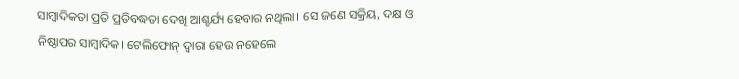ସାମ୍ବାଦିକତା ପ୍ରତି ପ୍ରତିବଦ୍ଧତା ଦେଖି ଆଶ୍ଚର୍ଯ୍ୟ ହେବାର ନଥିଲା। ସେ ଜଣେ ସକ୍ରିୟ, ଦକ୍ଷ ଓ ନିଷ୍ଠାପର ସାମ୍ବାଦିକ। ଟେଲିଫୋନ୍ ଦ୍ୱାରା ହେଉ ନହେଲେ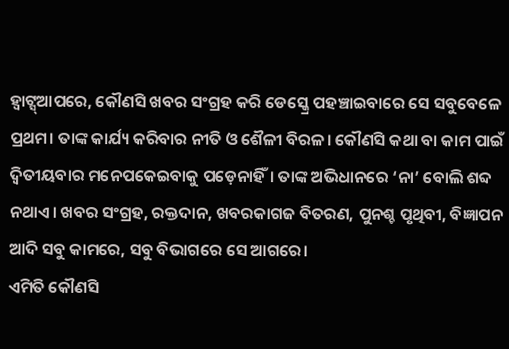ହ୍ବାଟ୍ସ୍ଆପରେ, କୌଣସି ଖବର ସଂଗ୍ରହ କରି ଡେସ୍କ୍ରେ ପହଞ୍ଚାଇବାରେ ସେ ସବୁବେଳେ ପ୍ରଥମ। ତାଙ୍କ କାର୍ଯ୍ୟ କରିବାର ନୀତି ଓ ଶୈଳୀ ବିରଳ। କୌଣସି କଥା ବା କାମ ପାଇଁ ଦ୍ବିତୀୟବାର ମନେପକେଇବାକୁ ପଡ଼େନାହିଁ। ତାଙ୍କ ଅଭିଧାନରେ ‘ନା’ ବୋଲି ଶବ୍ଦ ନଥାଏ। ଖବର ସଂଗ୍ରହ, ରକ୍ତଦାନ, ଖବରକାଗଜ ବିତରଣ, ପୁନଶ୍ଚ ପୃଥିବୀ, ବିଜ୍ଞାପନ ଆଦି ସବୁ କାମରେ, ସବୁ ବିଭାଗରେ ସେ ଆଗରେ।
ଏମିତି କୌଣସି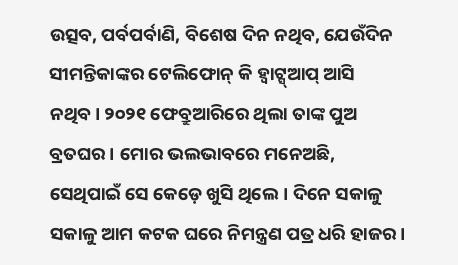ଉତ୍ସବ, ପର୍ବପର୍ବାଣି, ବିଶେଷ ଦିନ ନଥିବ, ଯେଉଁଦିନ ସୀମନ୍ତିକାଙ୍କର ଟେଲିଫୋନ୍ କି ହ୍ବାଟ୍ସ୍ଆପ୍ ଆସି ନଥିବ। ୨୦୨୧ ଫେବ୍ରୁଆରିରେ ଥିଲା ତାଙ୍କ ପୁଅ ବ୍ରତଘର। ମୋର ଭଲଭାବରେ ମନେଅଛି, ସେଥିପାଇଁ ସେ କେଡ଼େ ଖୁସି ଥିଲେ। ଦିନେ ସକାଳୁ ସକାଳୁ ଆମ କଟକ ଘରେ ନିମନ୍ତ୍ରଣ ପତ୍ର ଧରି ହାଜର।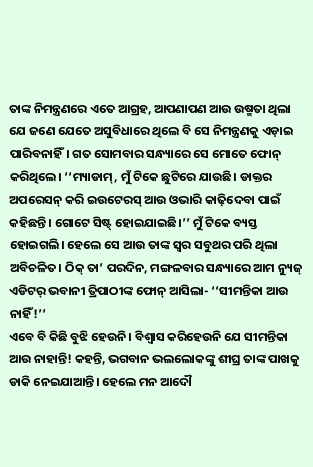ତାଙ୍କ ନିମନ୍ତ୍ରଣରେ ଏତେ ଆଗ୍ରହ, ଆପଣାପଣ ଆଉ ଉଷ୍ମତା ଥିଲା ଯେ ଜଣେ ଯେତେ ଅସୁବିଧାରେ ଥିଲେ ବି ସେ ନିମନ୍ତ୍ରଣକୁ ଏଡ଼ାଇ ପାରିବନାହିଁ। ଗତ ସୋମବାର ସନ୍ଧ୍ୟାରେ ସେ ମୋତେ ଫୋନ୍ କରିଥିଲେ। ‘‘ମ୍ୟାଡାମ୍, ମୁଁ ଟିକେ ଛୁଟିରେ ଯାଉଛି। ଡାକ୍ତର ଅପରେସନ୍ କରି ଇଉଟେରସ୍ ଆଉ ଓଭାରି କାଢ଼ିଦେବା ପାଇଁ କହିଛନ୍ତି। ଗୋଟେ ସିଷ୍ଟ୍ ହୋଇଯାଇଛି।’’ ମୁଁ ଟିକେ ବ୍ୟସ୍ତ ହୋଇଗଲି। ହେଲେ ସେ ଆଉ ତାଙ୍କ ସ୍ୱର ସବୁଥର ପରି ଥିଲା ଅବିଚଳିତ। ଠିକ୍ ତା’ ପରଦିନ, ମଙ୍ଗଳବାର ସନ୍ଧ୍ୟାରେ ଆମ ନ୍ୟୁଜ୍ ଏଡିଟର୍ ଭବାନୀ ତ୍ରିପାଠୀଙ୍କ ଫୋନ୍ ଆସିଲା- ‘‘ସୀମନ୍ତିକା ଆଉ ନାହିଁ!’’
ଏବେ ବି କିଛି ବୁଝି ହେଉନି। ବିଶ୍ୱାସ କରିହେଉନି ଯେ ସୀମନ୍ତିକା ଆଉ ନାହାନ୍ତି! କହନ୍ତି, ଭଗବାନ ଭଲଲୋକଙ୍କୁ ଶୀଘ୍ର ତାଙ୍କ ପାଖକୁ ଡାକି ନେଇଯାଆନ୍ତି। ହେଲେ ମନ ଆଦୌ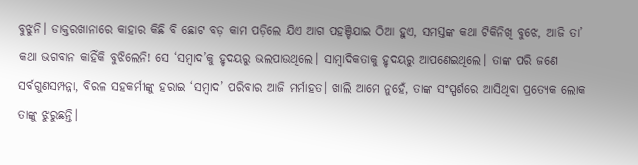ବୁଝୁନି। ଡାକ୍ତରଖାନାରେ କାହାର କିଛି ବି ଛୋଟ ବଡ଼ କାମ ପଡ଼ିଲେ ଯିଏ ଆଗ ପହଞ୍ଚିଯାଇ ଠିଆ ହୁଏ, ସମସ୍ତଙ୍କ କଥା ଟିକିନିଖି ବୁଝେ, ଆଜି ତା’ କଥା ଭଗବାନ କାହିଁକି ବୁଝିଲେନି! ସେ ‘ସମ୍ବାଦ’କୁ ହୃଦୟରୁ ଭଲପାଉଥିଲେ। ସାମ୍ବାଦିକତାକୁ ହୃଦୟରୁ ଆପଣେଇଥିଲେ। ତାଙ୍କ ପରି ଜଣେ ସର୍ବଗୁଣସମ୍ପନ୍ନା, ବିରଳ ସହକର୍ମୀଙ୍କୁ ହରାଇ ‘ସମ୍ବାଦ’ ପରିବାର ଆଜି ମର୍ମାହତ। ଖାଲି ଆମେ ନୁହେଁ, ତାଙ୍କ ସଂସ୍ପର୍ଶରେ ଆସିଥିବା ପ୍ରତ୍ୟେକ ଲୋକ ତାଙ୍କୁ ଝୁରୁଛନ୍ତି।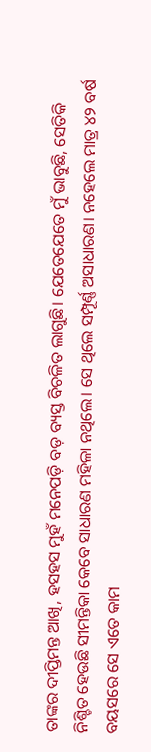ତାଙ୍କର ଦୀପ୍ତିମନ୍ତ ଆଖି, ହସହସ ମୁହଁ ମନେପଡ଼ି ବଡ଼ ବ୍ୟସ୍ତ ବିଚଳିତ ଲାଗୁଛି। ଯେତେଯେତେ ମୁଁ ଭାବୁଛି, ସେତିକି ନିଶ୍ଚିତ ହେଉଛି ସୀମନ୍ତିକା କେବେ ସାଧାରଣ ମହିଳା ନଥିଲେ। ସେ ଥିଲେ ସମ୍ପୂର୍ଣ୍ଣ ଅସାଧାରଣ। ନହେଲେ ମାତ୍ର ୪୨ ବର୍ଷ ବୟସରେ ସେ ଏତେ କାମ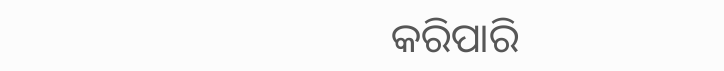କରିପାରି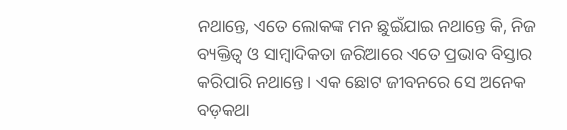ନଥାନ୍ତେ, ଏତେ ଲୋକଙ୍କ ମନ ଛୁଇଁଯାଇ ନଥାନ୍ତେ କି, ନିଜ ବ୍ୟକ୍ତିତ୍ୱ ଓ ସାମ୍ବାଦିକତା ଜରିଆରେ ଏତେ ପ୍ରଭାବ ବିସ୍ତାର କରିପାରି ନଥାନ୍ତେ। ଏକ ଛୋଟ ଜୀବନରେ ସେ ଅନେକ ବଡ଼କଥା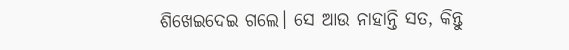ଶିଖେଇଦେଇ ଗଲେ। ସେ ଆଉ ନାହାନ୍ତି ସତ, କିନ୍ତୁ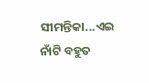ସୀମନ୍ତିକା...ଏଇ ନାଁଟି ବହୁତ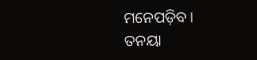ମନେପଡ଼ିବ।
ତନୟା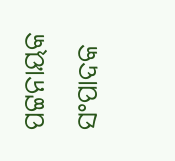ପଟ୍ଟନାୟକ
ସଂପାଦକ